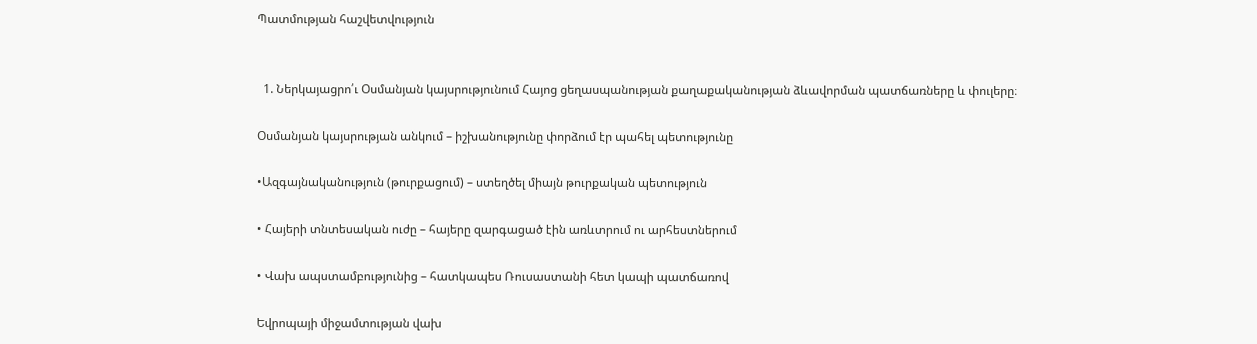Պատմության հաշվետվություն


  1. Ներկայացրո՛ւ Օսմանյան կայսրությունում Հայոց ցեղասպանության քաղաքականության ձևավորման պատճառները և փուլերը։

Օսմանյան կայսրության անկում – իշխանությունը փորձում էր պահել պետությունը

•Ազգայնականություն (թուրքացում) – ստեղծել միայն թուրքական պետություն

• Հայերի տնտեսական ուժը – հայերը զարգացած էին առևտրում ու արհեստներում

• Վախ ապստամբությունից – հատկապես Ռուսաստանի հետ կապի պատճառով

Եվրոպայի միջամտության վախ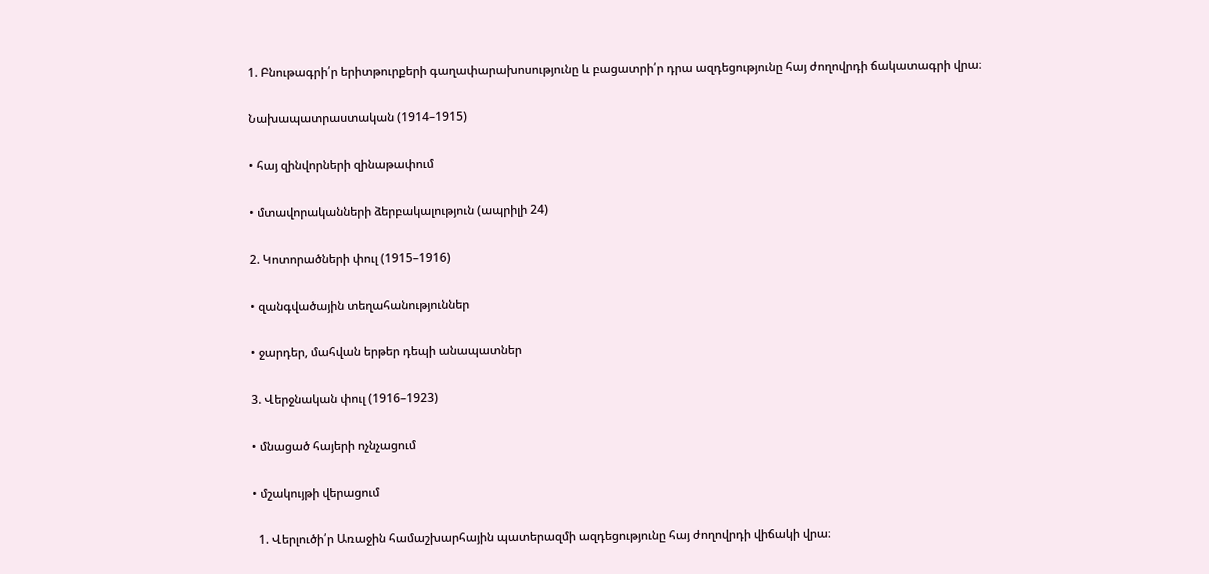1. Բնութագրի՛ր երիտթուրքերի գաղափարախոսությունը և բացատրի՛ր դրա ազդեցությունը հայ ժողովրդի ճակատագրի վրա։

Նախապատրաստական (1914–1915)

• հայ զինվորների զինաթափում

• մտավորականների ձերբակալություն (ապրիլի 24)

2. Կոտորածների փուլ (1915–1916)

• զանգվածային տեղահանություններ

• ջարդեր, մահվան երթեր դեպի անապատներ

3. Վերջնական փուլ (1916–1923)

• մնացած հայերի ոչնչացում

• մշակույթի վերացում

  1. Վերլուծի՛ր Առաջին համաշխարհային պատերազմի ազդեցությունը հայ ժողովրդի վիճակի վրա։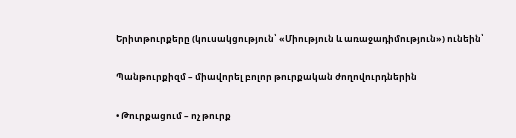Երիտթուրքերը (կուսակցություն՝ «Միություն և առաջադիմություն») ունեին՝

Պանթուրքիզմ – միավորել բոլոր թուրքական ժողովուրդներին

• Թուրքացում – ոչ թուրք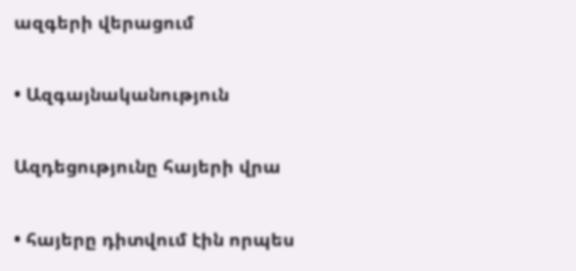ազգերի վերացում

• Ազգայնականություն

Ազդեցությունը հայերի վրա

• հայերը դիտվում էին որպես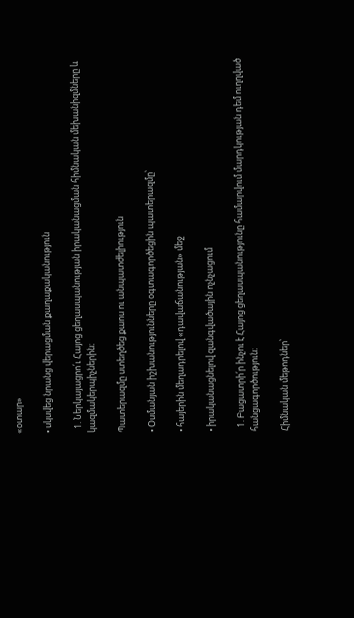«օտար»

• սկսվեց նրանց վերացման քաղաքականություն

  1. Ներկայացրո՛ւ Հայոց ցեղասպանության իրականացման հիմնական մեխանիզմները և կազմակերպիչներին։

Պատերազմը ստեղծեց քաոս ու անպատժելիություն

• Օսմանյան իշխանությունները օգտագործեցին պատերազմը՝

• հայերին մեղադրելով «դավաճանության» մեջ

• իրականացնելով զանգվածային ոչնչացում

  1. Բացատրի՛ր ինչու է Հայոց ցեղասպանությունը համարվում մարդկության դեմ ուղղված հանցագործություն։

Հիմնական մեթոդներ՝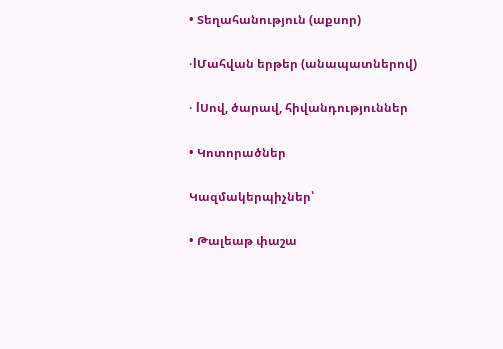• Տեղահանություն (աքսոր)

•lՄահվան երթեր (անապատներով)

• lՍով, ծարավ, հիվանդություններ

• Կոտորածներ

Կազմակերպիչներ՝

• Թալեաթ փաշա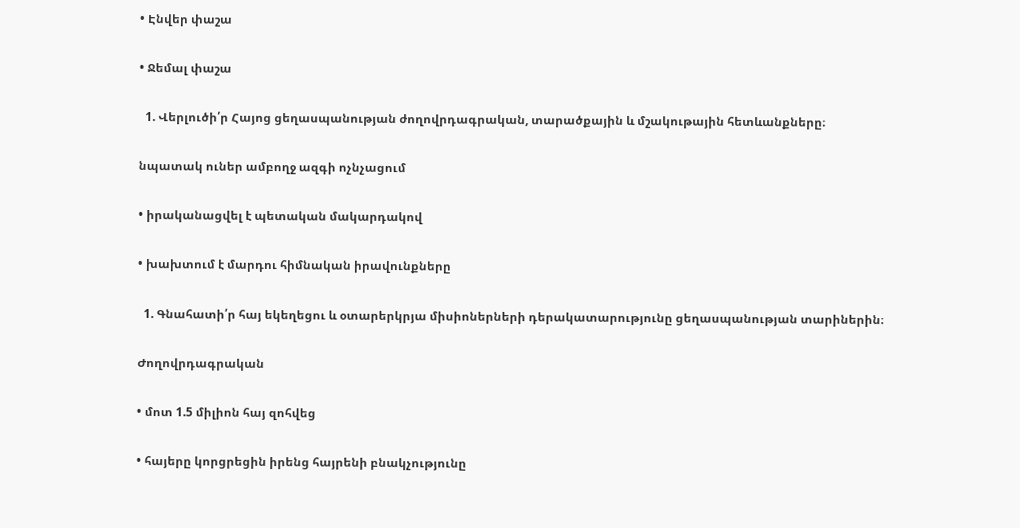• Էնվեր փաշա

• Ջեմալ փաշա

  1. Վերլուծի՛ր Հայոց ցեղասպանության ժողովրդագրական, տարածքային և մշակութային հետևանքները։

նպատակ ուներ ամբողջ ազգի ոչնչացում

• իրականացվել է պետական մակարդակով

• խախտում է մարդու հիմնական իրավունքները

  1. Գնահատի՛ր հայ եկեղեցու և օտարերկրյա միսիոներների դերակատարությունը ցեղասպանության տարիներին։

Ժողովրդագրական

• մոտ 1.5 միլիոն հայ զոհվեց

• հայերը կորցրեցին իրենց հայրենի բնակչությունը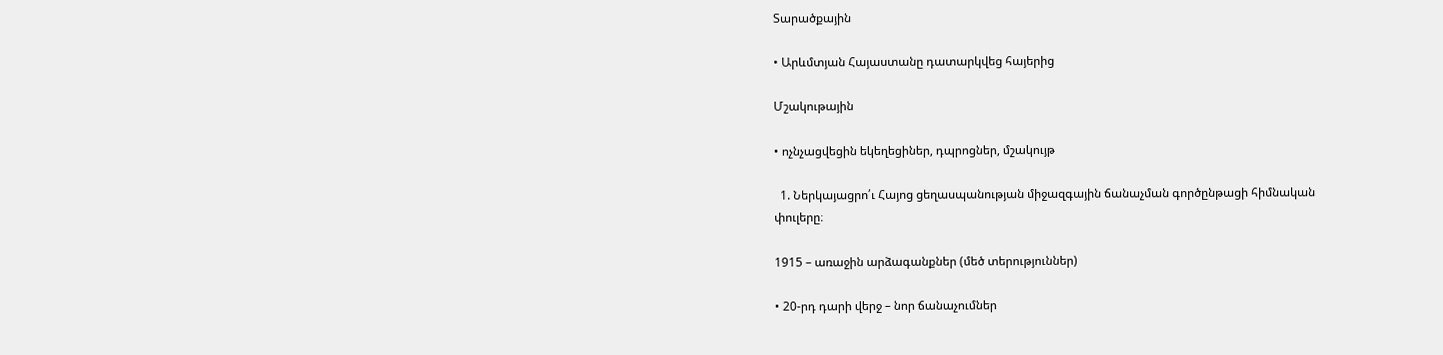Տարածքային

• Արևմտյան Հայաստանը դատարկվեց հայերից

Մշակութային

• ոչնչացվեցին եկեղեցիներ, դպրոցներ, մշակույթ

  1. Ներկայացրո՛ւ Հայոց ցեղասպանության միջազգային ճանաչման գործընթացի հիմնական փուլերը։

1915 – առաջին արձագանքներ (մեծ տերություններ)

• 20-րդ դարի վերջ – նոր ճանաչումներ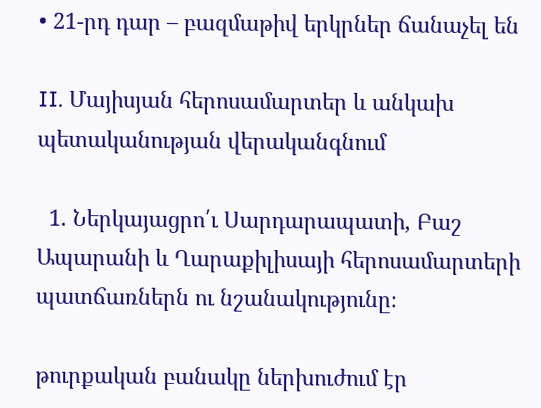• 21-րդ դար – բազմաթիվ երկրներ ճանաչել են

II. Մայիսյան հերոսամարտեր և անկախ պետականության վերականգնում

  1. Ներկայացրո՛ւ Սարդարապատի, Բաշ Ապարանի և Ղարաքիլիսայի հերոսամարտերի պատճառներն ու նշանակությունը։

թուրքական բանակը ներխուժում էր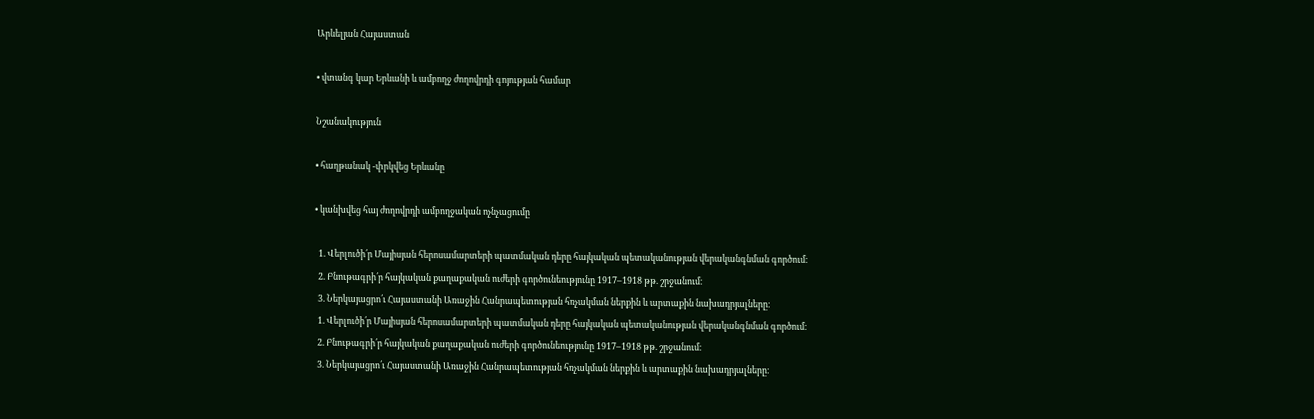Արևելյան Հայաստան

• վտանգ կար Երևանի և ամբողջ ժողովրդի գոյության համար

Նշանակություն

• հաղթանակ -փրկվեց Երևանը

• կանխվեց հայ ժողովրդի ամբողջական ոչնչացումը

  1. Վերլուծի՛ր Մայիսյան հերոսամարտերի պատմական դերը հայկական պետականության վերականգնման գործում։
  2. Բնութագրի՛ր հայկական քաղաքական ուժերի գործունեությունը 1917–1918 թթ. շրջանում։
  3. Ներկայացրո՛ւ Հայաստանի Առաջին Հանրապետության հռչակման ներքին և արտաքին նախադրյալները։
  1. Վերլուծի՛ր Մայիսյան հերոսամարտերի պատմական դերը հայկական պետականության վերականգնման գործում։
  2. Բնութագրի՛ր հայկական քաղաքական ուժերի գործունեությունը 1917–1918 թթ. շրջանում։
  3. Ներկայացրո՛ւ Հայաստանի Առաջին Հանրապետության հռչակման ներքին և արտաքին նախադրյալները։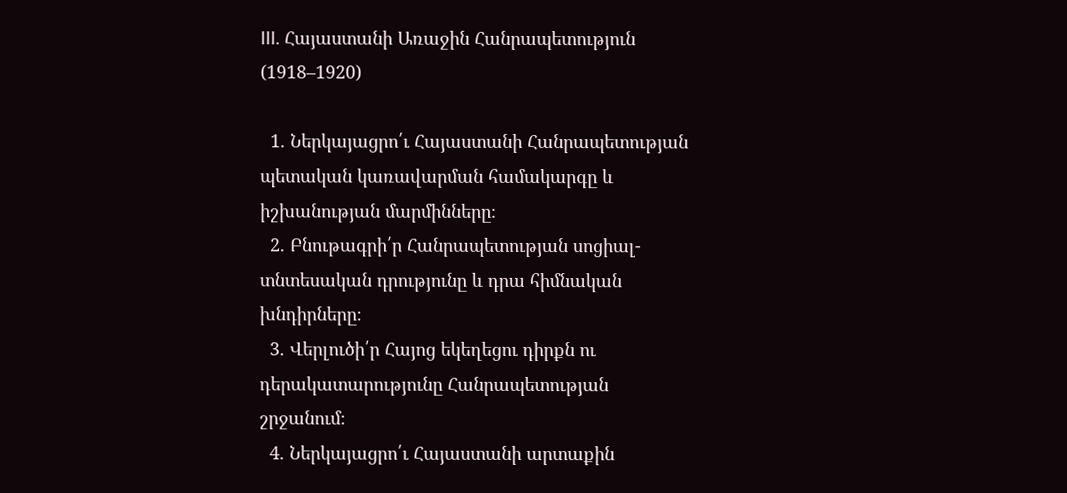III. Հայաստանի Առաջին Հանրապետություն (1918–1920)

  1. Ներկայացրո՛ւ Հայաստանի Հանրապետության պետական կառավարման համակարգը և իշխանության մարմինները։
  2. Բնութագրի՛ր Հանրապետության սոցիալ-տնտեսական դրությունը և դրա հիմնական խնդիրները։
  3. Վերլուծի՛ր Հայոց եկեղեցու դիրքն ու դերակատարությունը Հանրապետության շրջանում։
  4. Ներկայացրո՛ւ Հայաստանի արտաքին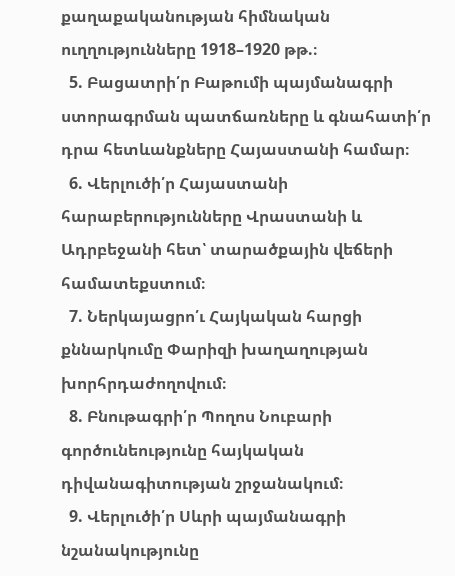քաղաքականության հիմնական ուղղությունները 1918–1920 թթ.։
  5. Բացատրի՛ր Բաթումի պայմանագրի ստորագրման պատճառները և գնահատի՛ր դրա հետևանքները Հայաստանի համար։
  6. Վերլուծի՛ր Հայաստանի հարաբերությունները Վրաստանի և Ադրբեջանի հետ՝ տարածքային վեճերի համատեքստում։
  7. Ներկայացրո՛ւ Հայկական հարցի քննարկումը Փարիզի խաղաղության խորհրդաժողովում։
  8. Բնութագրի՛ր Պողոս Նուբարի գործունեությունը հայկական դիվանագիտության շրջանակում։
  9. Վերլուծի՛ր Սևրի պայմանագրի նշանակությունը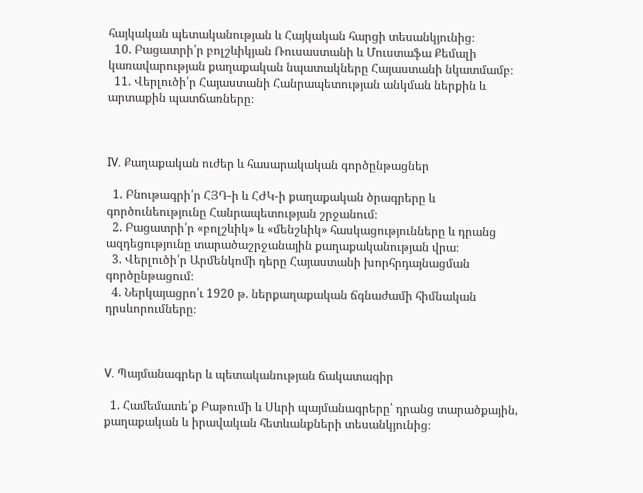հայկական պետականության և Հայկական հարցի տեսանկյունից։
  10. Բացատրի՛ր բոլշևիկյան Ռուսաստանի և Մուստաֆա Քեմալի կառավարության քաղաքական նպատակները Հայաստանի նկատմամբ։
  11. Վերլուծի՛ր Հայաստանի Հանրապետության անկման ներքին և արտաքին պատճառները։



IV. Քաղաքական ուժեր և հասարակական գործընթացներ

  1. Բնութագրի՛ր ՀՅԴ-ի և ՀԺԿ-ի քաղաքական ծրագրերը և գործունեությունը Հանրապետության շրջանում։
  2. Բացատրի՛ր «բոլշևիկ» և «մենշևիկ» հասկացությունները և դրանց ազդեցությունը տարածաշրջանային քաղաքականության վրա։
  3. Վերլուծի՛ր Արմենկոմի դերը Հայաստանի խորհրդայնացման գործընթացում։
  4. Ներկայացրո՛ւ 1920 թ. ներքաղաքական ճգնաժամի հիմնական դրսևորումները։



V. Պայմանագրեր և պետականության ճակատագիր

  1. Համեմատե՛ք Բաթումի և Սևրի պայմանագրերը՝ դրանց տարածքային, քաղաքական և իրավական հետևանքների տեսանկյունից։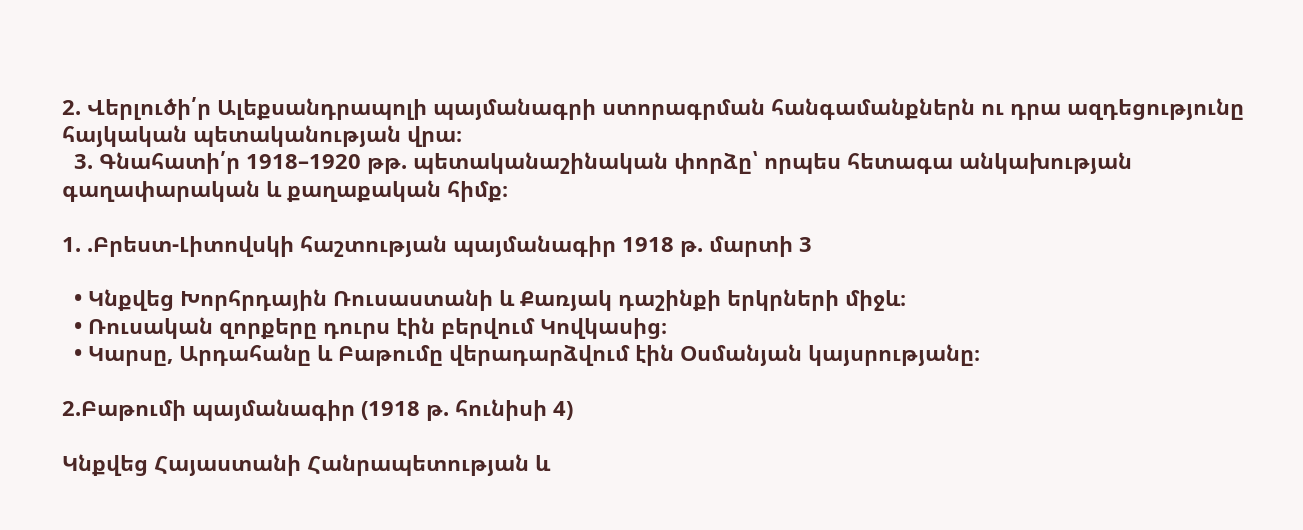2. Վերլուծի՛ր Ալեքսանդրապոլի պայմանագրի ստորագրման հանգամանքներն ու դրա ազդեցությունը հայկական պետականության վրա։
  3. Գնահատի՛ր 1918–1920 թթ. պետականաշինական փորձը՝ որպես հետագա անկախության գաղափարական և քաղաքական հիմք։

1. .Բրեստ-Լիտովսկի հաշտության պայմանագիր 1918 թ. մարտի 3

  • Կնքվեց Խորհրդային Ռուսաստանի և Քառյակ դաշինքի երկրների միջև։
  • Ռուսական զորքերը դուրս էին բերվում Կովկասից։
  • Կարսը, Արդահանը և Բաթումը վերադարձվում էին Օսմանյան կայսրությանը։

2.Բաթումի պայմանագիր (1918 թ. հունիսի 4)

Կնքվեց Հայաստանի Հանրապետության և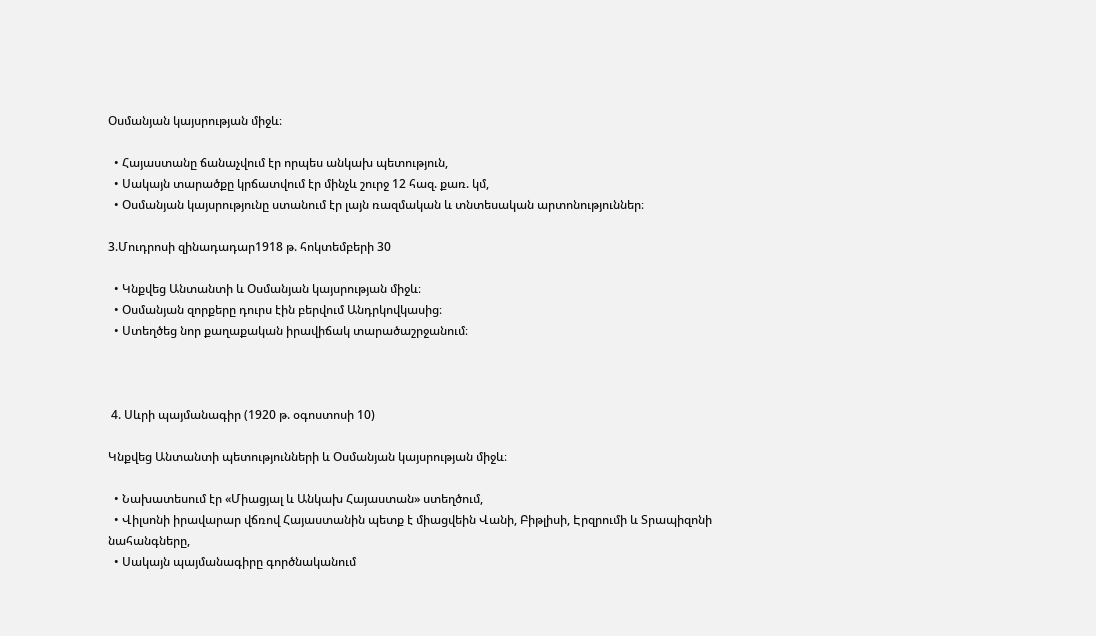Օսմանյան կայսրության միջև։

  • Հայաստանը ճանաչվում էր որպես անկախ պետություն,
  • Սակայն տարածքը կրճատվում էր մինչև շուրջ 12 հազ. քառ. կմ,
  • Օսմանյան կայսրությունը ստանում էր լայն ռազմական և տնտեսական արտոնություններ։

3.Մուդրոսի զինադադար1918 թ. հոկտեմբերի 30

  • Կնքվեց Անտանտի և Օսմանյան կայսրության միջև։
  • Օսմանյան զորքերը դուրս էին բերվում Անդրկովկասից։
  • Ստեղծեց նոր քաղաքական իրավիճակ տարածաշրջանում։



 4. Սևրի պայմանագիր (1920 թ. օգոստոսի 10)

Կնքվեց Անտանտի պետությունների և Օսմանյան կայսրության միջև։

  • Նախատեսում էր «Միացյալ և Անկախ Հայաստան» ստեղծում,
  • Վիլսոնի իրավարար վճռով Հայաստանին պետք է միացվեին Վանի, Բիթլիսի, Էրզրումի և Տրապիզոնի նահանգները,
  • Սակայն պայմանագիրը գործնականում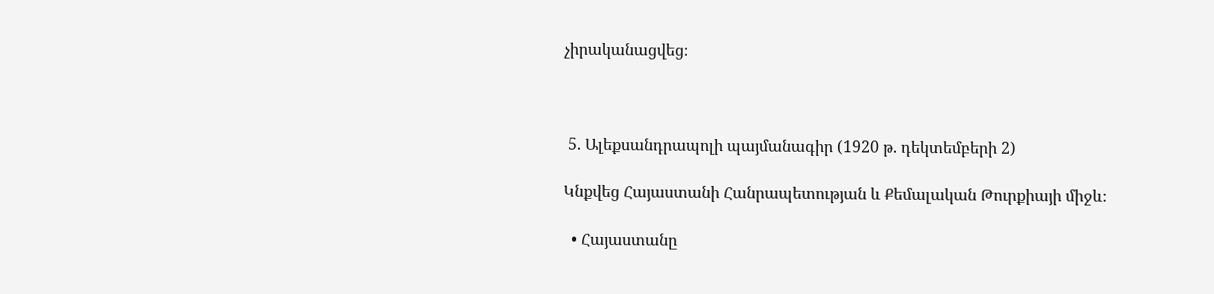չիրականացվեց։



 5. Ալեքսանդրապոլի պայմանագիր (1920 թ. դեկտեմբերի 2)

Կնքվեց Հայաստանի Հանրապետության և Քեմալական Թուրքիայի միջև։

  • Հայաստանը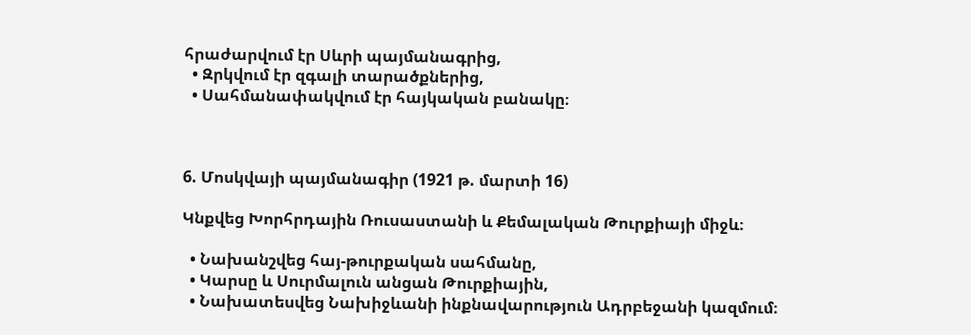հրաժարվում էր Սևրի պայմանագրից,
  • Զրկվում էր զգալի տարածքներից,
  • Սահմանափակվում էր հայկական բանակը։



6. Մոսկվայի պայմանագիր (1921 թ. մարտի 16)

Կնքվեց Խորհրդային Ռուսաստանի և Քեմալական Թուրքիայի միջև։

  • Նախանշվեց հայ-թուրքական սահմանը,
  • Կարսը և Սուրմալուն անցան Թուրքիային,
  • Նախատեսվեց Նախիջևանի ինքնավարություն Ադրբեջանի կազմում։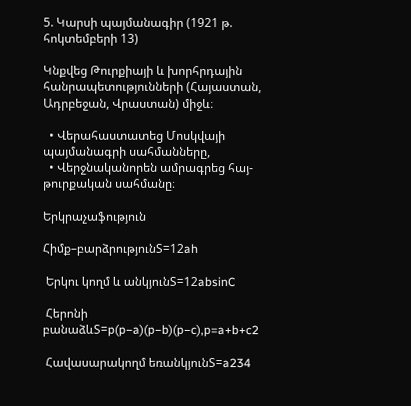5. Կարսի պայմանագիր (1921 թ. հոկտեմբերի 13)

Կնքվեց Թուրքիայի և խորհրդային հանրապետությունների (Հայաստան, Ադրբեջան, Վրաստան) միջև։

  • Վերահաստատեց Մոսկվայի պայմանագրի սահմանները,
  • Վերջնականորեն ամրագրեց հայ-թուրքական սահմանը։

Երկրաչաֆություն

Հիմք–բարձրությունS=12ah

 Երկու կողմ և անկյունS=12absinC

 Հերոնի բանաձևS=p(p−a)(p−b)(p−c),p=a+b+c2

 Հավասարակողմ եռանկյունS=a234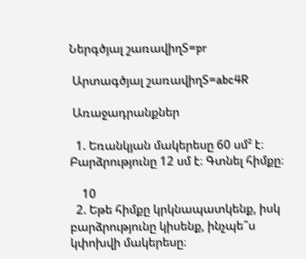Ներգծյալ շառավիղS=pr

 Արտագծյալ շառավիղS=abc4R

 Առաջադրանքներ

  1. Եռանկյան մակերեսը 60 սմ² է։ Բարձրությունը 12 սմ է։ Գտնել հիմքը։

    10
  2. Եթե հիմքը կրկնապատկենք, իսկ բարձրությունը կիսենք, ինչպե՞ս կփոխվի մակերեսը։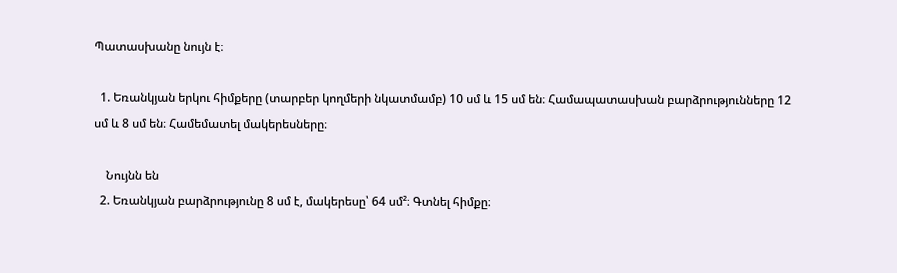Պատասխանը նույն է։

  1. Եռանկյան երկու հիմքերը (տարբեր կողմերի նկատմամբ) 10 սմ և 15 սմ են։ Համապատասխան բարձրությունները 12 սմ և 8 սմ են։ Համեմատել մակերեսները։

    Նույնն են
  2. Եռանկյան բարձրությունը 8 սմ է, մակերեսը՝ 64 սմ²։ Գտնել հիմքը։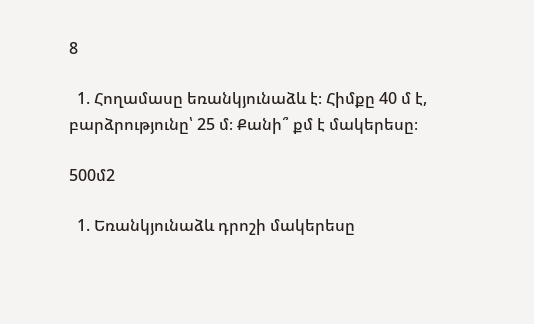8

  1. Հողամասը եռանկյունաձև է։ Հիմքը 40 մ է, բարձրությունը՝ 25 մ։ Քանի՞ քմ է մակերեսը։

500մ2

  1. Եռանկյունաձև դրոշի մակերեսը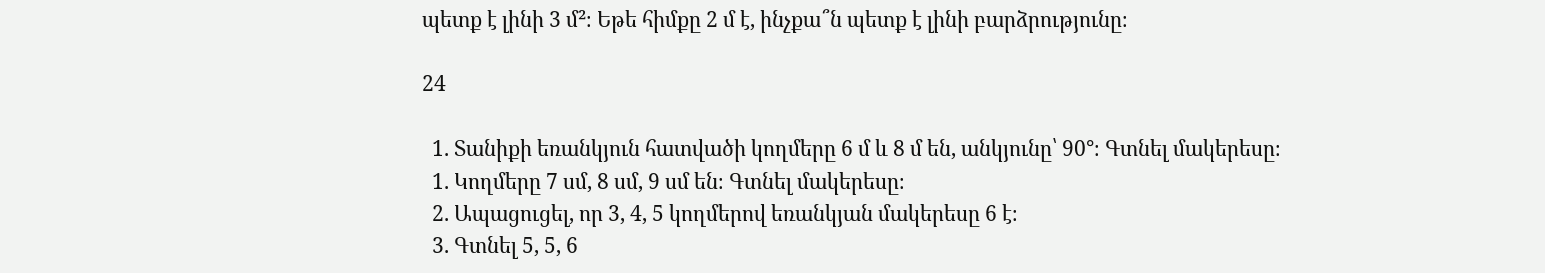պետք է լինի 3 մ²։ Եթե հիմքը 2 մ է, ինչքա՞ն պետք է լինի բարձրությունը։

24

  1. Տանիքի եռանկյուն հատվածի կողմերը 6 մ և 8 մ են, անկյունը՝ 90°։ Գտնել մակերեսը։
  1. Կողմերը 7 սմ, 8 սմ, 9 սմ են։ Գտնել մակերեսը։
  2. Ապացուցել, որ 3, 4, 5 կողմերով եռանկյան մակերեսը 6 է։
  3. Գտնել 5, 5, 6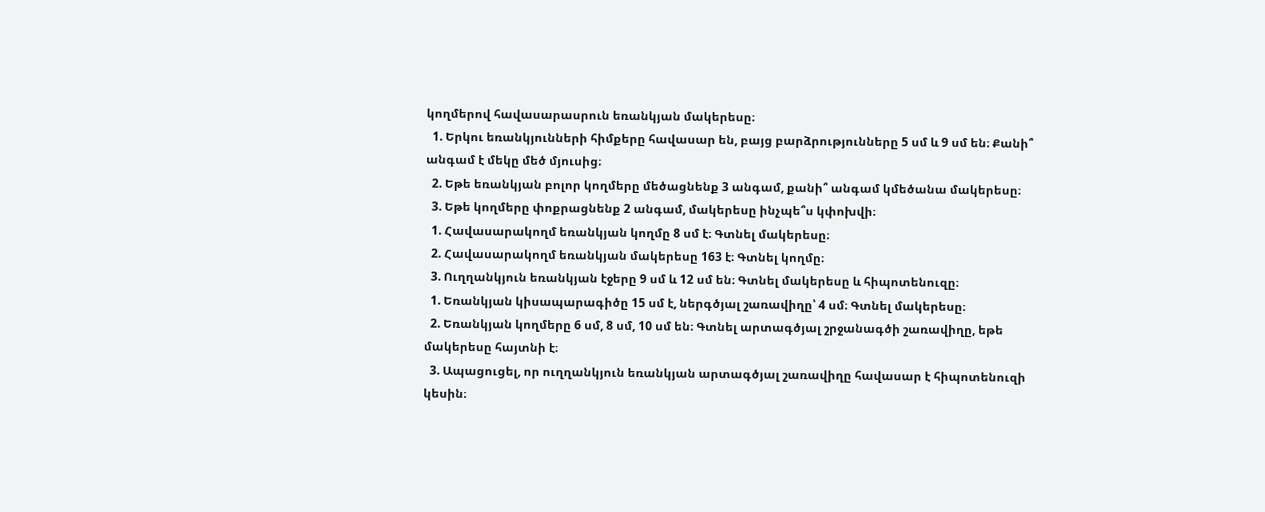կողմերով հավասարասրուն եռանկյան մակերեսը։
  1. Երկու եռանկյունների հիմքերը հավասար են, բայց բարձրությունները 5 սմ և 9 սմ են։ Քանի՞ անգամ է մեկը մեծ մյուսից։
  2. Եթե եռանկյան բոլոր կողմերը մեծացնենք 3 անգամ, քանի՞ անգամ կմեծանա մակերեսը։
  3. Եթե կողմերը փոքրացնենք 2 անգամ, մակերեսը ինչպե՞ս կփոխվի։
  1. Հավասարակողմ եռանկյան կողմը 8 սմ է։ Գտնել մակերեսը։
  2. Հավասարակողմ եռանկյան մակերեսը 163 է։ Գտնել կողմը։
  3. Ուղղանկյուն եռանկյան էջերը 9 սմ և 12 սմ են։ Գտնել մակերեսը և հիպոտենուզը։
  1. Եռանկյան կիսապարագիծը 15 սմ է, ներգծյալ շառավիղը՝ 4 սմ։ Գտնել մակերեսը։
  2. Եռանկյան կողմերը 6 սմ, 8 սմ, 10 սմ են։ Գտնել արտագծյալ շրջանագծի շառավիղը, եթե մակերեսը հայտնի է։
  3. Ապացուցել, որ ուղղանկյուն եռանկյան արտագծյալ շառավիղը հավասար է հիպոտենուզի կեսին։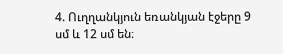4. Ուղղանկյուն եռանկյան էջերը 9 սմ և 12 սմ են։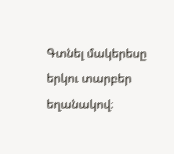Գտնել մակերեսը երկու տարբեր եղանակով։